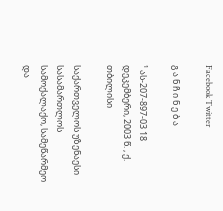Facebook Twitter

გ ა ნ ჩ ი ნ ე ბ ა

¹ ას-207-897-03 18 დეკემბერი, 2003 წ. , ქ. თბილისი

საქართველოს უზენაესი სასამართლოს სამოქალაქო, სამეწარმეო და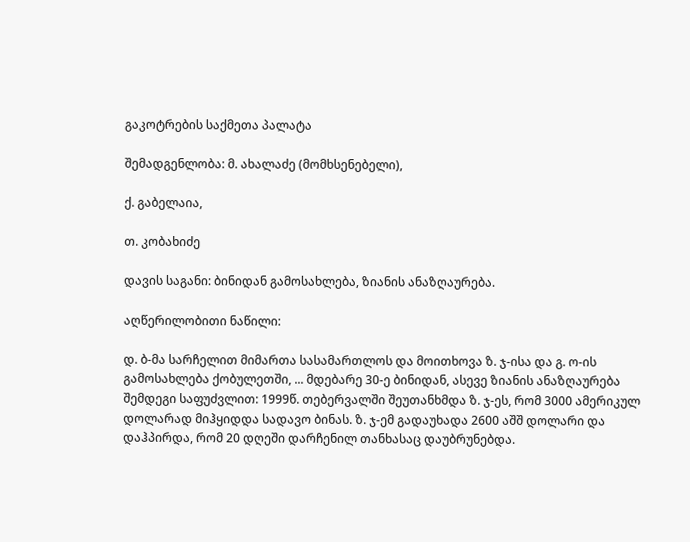გაკოტრების საქმეთა პალატა

შემადგენლობა: მ. ახალაძე (მომხსენებელი),

ქ. გაბელაია,

თ. კობახიძე

დავის საგანი: ბინიდან გამოსახლება, ზიანის ანაზღაურება.

აღწერილობითი ნაწილი:

დ. ბ-მა სარჩელით მიმართა სასამართლოს და მოითხოვა ზ. ჯ-ისა და გ. ო-ის გამოსახლება ქობულეთში, ... მდებარე 30-ე ბინიდან, ასევე ზიანის ანაზღაურება შემდეგი საფუძვლით: 1999წ. თებერვალში შეუთანხმდა ზ. ჯ-ეს, რომ 3000 ამერიკულ დოლარად მიჰყიდდა სადავო ბინას. ზ. ჯ-ემ გადაუხადა 2600 აშშ დოლარი და დაჰპირდა, რომ 20 დღეში დარჩენილ თანხასაც დაუბრუნებდა.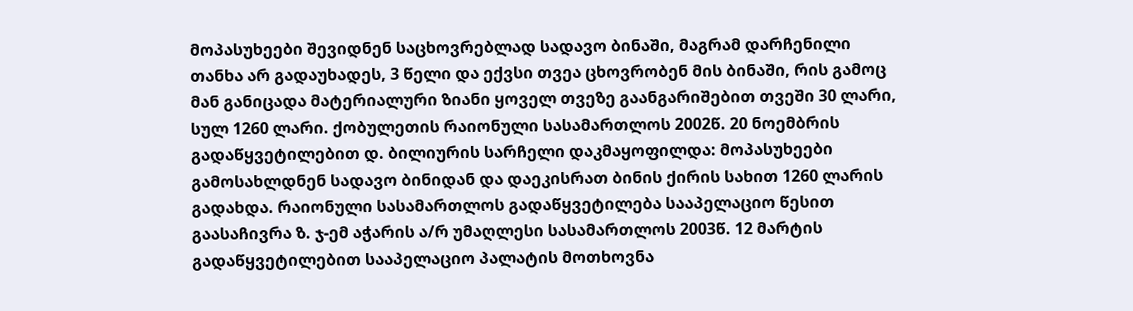მოპასუხეები შევიდნენ საცხოვრებლად სადავო ბინაში, მაგრამ დარჩენილი თანხა არ გადაუხადეს, 3 წელი და ექვსი თვეა ცხოვრობენ მის ბინაში, რის გამოც მან განიცადა მატერიალური ზიანი ყოველ თვეზე გაანგარიშებით თვეში 30 ლარი, სულ 1260 ლარი. ქობულეთის რაიონული სასამართლოს 2002წ. 20 ნოემბრის გადაწყვეტილებით დ. ბილიურის სარჩელი დაკმაყოფილდა: მოპასუხეები გამოსახლდნენ სადავო ბინიდან და დაეკისრათ ბინის ქირის სახით 1260 ლარის გადახდა. რაიონული სასამართლოს გადაწყვეტილება სააპელაციო წესით გაასაჩივრა ზ. ჯ-ემ აჭარის ა/რ უმაღლესი სასამართლოს 2003წ. 12 მარტის გადაწყვეტილებით სააპელაციო პალატის მოთხოვნა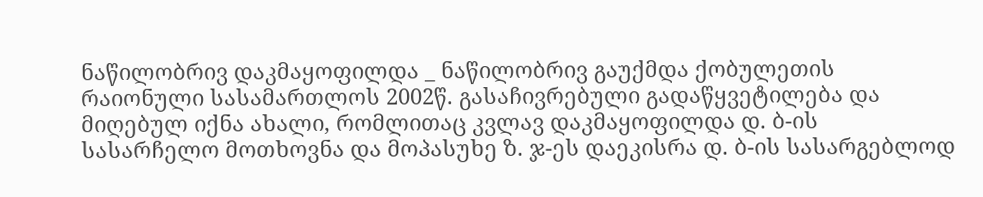ნაწილობრივ დაკმაყოფილდა _ ნაწილობრივ გაუქმდა ქობულეთის რაიონული სასამართლოს 2002წ. გასაჩივრებული გადაწყვეტილება და მიღებულ იქნა ახალი, რომლითაც კვლავ დაკმაყოფილდა დ. ბ-ის სასარჩელო მოთხოვნა და მოპასუხე ზ. ჯ-ეს დაეკისრა დ. ბ-ის სასარგებლოდ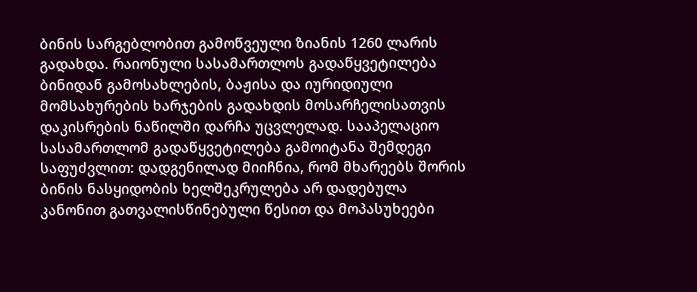ბინის სარგებლობით გამოწვეული ზიანის 1260 ლარის გადახდა. რაიონული სასამართლოს გადაწყვეტილება ბინიდან გამოსახლების, ბაჟისა და იურიდიული მომსახურების ხარჯების გადახდის მოსარჩელისათვის დაკისრების ნაწილში დარჩა უცვლელად. სააპელაციო სასამართლომ გადაწყვეტილება გამოიტანა შემდეგი საფუძვლით: დადგენილად მიიჩნია, რომ მხარეებს შორის ბინის ნასყიდობის ხელშეკრულება არ დადებულა კანონით გათვალისწინებული წესით და მოპასუხეები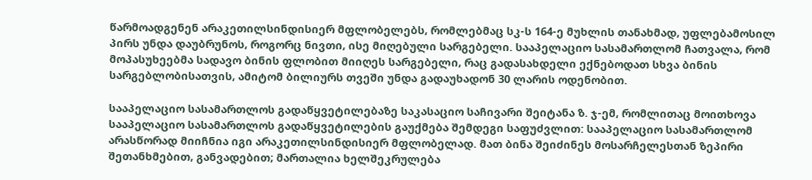წარმოადგენენ არაკეთილსინდისიერ მფლობელებს, რომლებმაც სკ-ს 164-ე მუხლის თანახმად, უფლებამოსილ პირს უნდა დაუბრუნოს, როგორც ნივთი, ისე მიღებული სარგებელი. სააპელაციო სასამართლომ ჩათვალა, რომ მოპასუხეებმა სადავო ბინის ფლობით მიიღეს სარგებელი, რაც გადასახდელი ექნებოდათ სხვა ბინის სარგებლობისათვის, ამიტომ ბილიურს თვეში უნდა გადაუხადონ 30 ლარის ოდენობით.

სააპელაციო სასამართლოს გადაწყვეტილებაზე საკასაციო საჩივარი შეიტანა ზ. ჯ-ემ, რომლითაც მოითხოვა სააპელაციო სასამართლოს გადაწყვეტილების გაუქმება შემდეგი საფუძვლით: სააპელაციო სასამართლომ არასწორად მიიჩნია იგი არაკეთილსინდისიერ მფლობელად. მათ ბინა შეიძინეს მოსარჩელესთან ზეპირი შეთანხმებით, განვადებით; მართალია ხელშეკრულება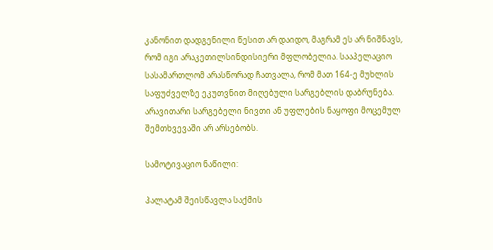კანონით დადგენილი წესით არ დაიდო, მაგრამ ეს არ ნიშნავს, რომ იგი არაკეთილსინდისიერი მფლობელია. სააპელაციო სასამართლომ არასწორად ჩათვალა, რომ მათ 164-ე მუხლის საფუძველზე ეკუთვნით მიღებული სარგებლის დაბრუნება. არავითარი სარგებელი ნივთი ან უფლების ნაყოფი მოცემულ შემთხვევაში არ არსებობს.

სამოტივაციო ნაწილი:

პალატამ შეისწავლა საქმის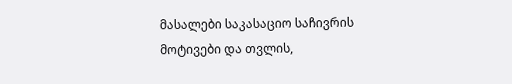მასალები საკასაციო საჩივრის მოტივები და თვლის,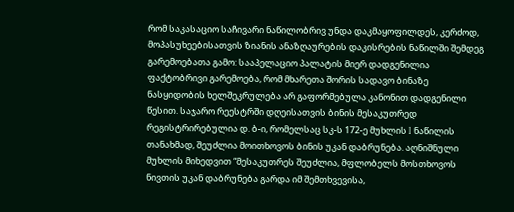რომ საკასაციო საჩივარი ნაწილობრივ უნდა დაკმაყოფილდეს, კერძოდ, მოპასუხეებისათვის ზიანის ანაზღაურების დაკისრების ნაწილში შემდეგ გარემოებათა გამო: სააპელაციო პალატის მიერ დადგენილია ფაქტობრივი გარემოება, რომ მხარეთა შორის სადავო ბინაზე ნასყიდობის ხელშეკრულება არ გაფორმებულა კანონით დადგენილი წესით. საჯარო რეესტრში დღეისათვის ბინის მესაკუთრედ რეგისტრირებულია დ. ბ-ი, რომელსაც სკ-ს 172-ე მუხლის I ნაწილის თანახმად, შეუძლია მოითხოვოს ბინის უკან დაბრუნება. აღნიშნული მუხლის მიხედვით “მესაკუთრეს შეუძლია, მფლობელს მოსთხოვოს ნივთის უკან დაბრუნება გარდა იმ შემთხვევისა,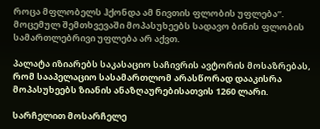როცა მფლობელს ჰქონდა ამ ნივთის ფლობის უფლება”. მოცემულ შემთხვევაში მოპასუხეებს სადავო ბინის ფლობის სამართლებრივი უფლება არ აქვთ.

პალატა იზიარებს საკასაციო საჩივრის ავტორის მოსაზრებას, რომ სააპელაციო სასამართლომ არასწორად დააკისრა მოპასუხეებს ზიანის ანაზღაურებისათვის 1260 ლარი.

სარჩელით მოსარჩელე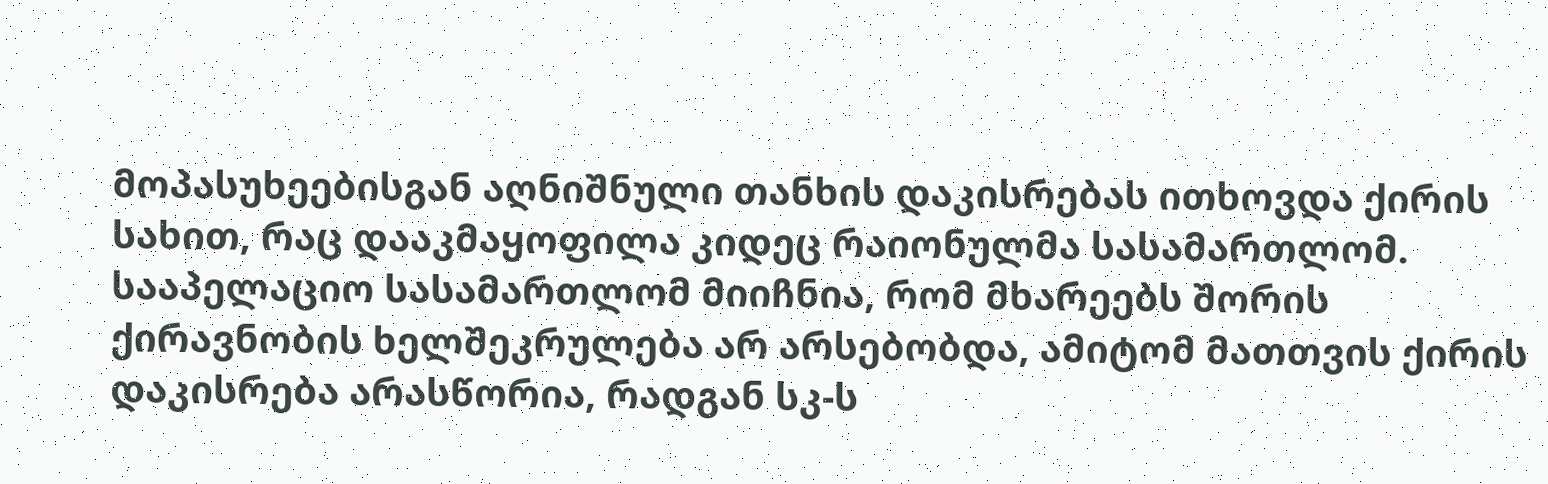მოპასუხეებისგან აღნიშნული თანხის დაკისრებას ითხოვდა ქირის სახით, რაც დააკმაყოფილა კიდეც რაიონულმა სასამართლომ. სააპელაციო სასამართლომ მიიჩნია, რომ მხარეებს შორის ქირავნობის ხელშეკრულება არ არსებობდა, ამიტომ მათთვის ქირის დაკისრება არასწორია, რადგან სკ-ს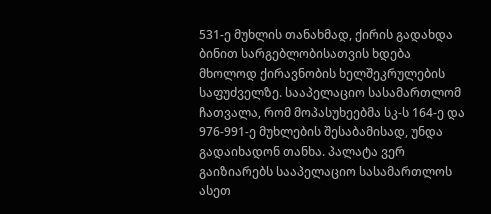531-ე მუხლის თანახმად, ქირის გადახდა ბინით სარგებლობისათვის ხდება მხოლოდ ქირავნობის ხელშეკრულების საფუძველზე. სააპელაციო სასამართლომ ჩათვალა, რომ მოპასუხეებმა სკ-ს 164-ე და 976-991-ე მუხლების შესაბამისად, უნდა გადაიხადონ თანხა. პალატა ვერ გაიზიარებს სააპელაციო სასამართლოს ასეთ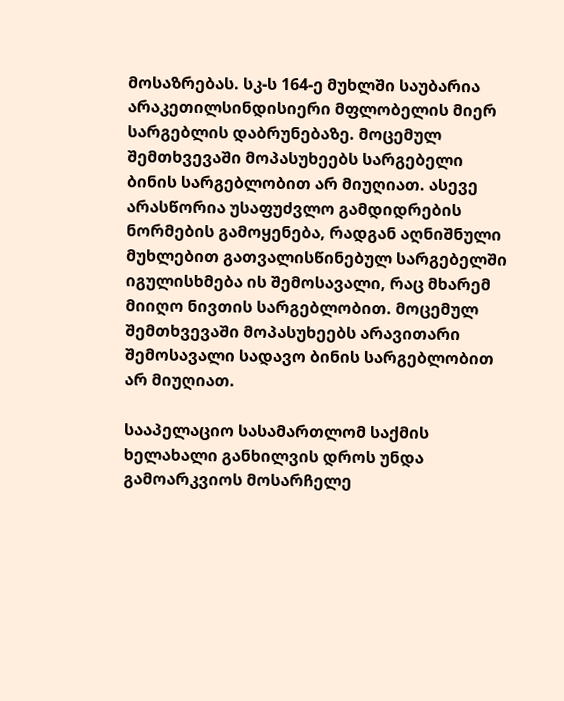მოსაზრებას. სკ-ს 164-ე მუხლში საუბარია არაკეთილსინდისიერი მფლობელის მიერ სარგებლის დაბრუნებაზე. მოცემულ შემთხვევაში მოპასუხეებს სარგებელი ბინის სარგებლობით არ მიუღიათ. ასევე არასწორია უსაფუძვლო გამდიდრების ნორმების გამოყენება, რადგან აღნიშნული მუხლებით გათვალისწინებულ სარგებელში იგულისხმება ის შემოსავალი, რაც მხარემ მიიღო ნივთის სარგებლობით. მოცემულ შემთხვევაში მოპასუხეებს არავითარი შემოსავალი სადავო ბინის სარგებლობით არ მიუღიათ.

სააპელაციო სასამართლომ საქმის ხელახალი განხილვის დროს უნდა გამოარკვიოს მოსარჩელე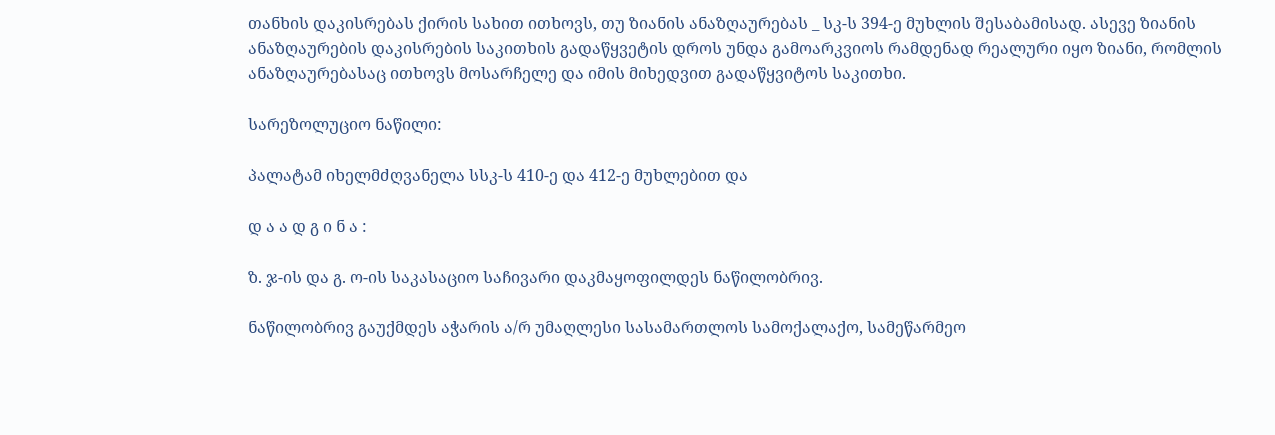თანხის დაკისრებას ქირის სახით ითხოვს, თუ ზიანის ანაზღაურებას _ სკ-ს 394-ე მუხლის შესაბამისად. ასევე ზიანის ანაზღაურების დაკისრების საკითხის გადაწყვეტის დროს უნდა გამოარკვიოს რამდენად რეალური იყო ზიანი, რომლის ანაზღაურებასაც ითხოვს მოსარჩელე და იმის მიხედვით გადაწყვიტოს საკითხი.

სარეზოლუციო ნაწილი:

პალატამ იხელმძღვანელა სსკ-ს 410-ე და 412-ე მუხლებით და

დ ა ა დ გ ი ნ ა :

ზ. ჯ-ის და გ. ო-ის საკასაციო საჩივარი დაკმაყოფილდეს ნაწილობრივ.

ნაწილობრივ გაუქმდეს აჭარის ა/რ უმაღლესი სასამართლოს სამოქალაქო, სამეწარმეო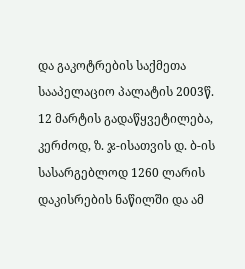და გაკოტრების საქმეთა სააპელაციო პალატის 2003წ. 12 მარტის გადაწყვეტილება, კერძოდ, ზ. ჯ-ისათვის დ. ბ-ის სასარგებლოდ 1260 ლარის დაკისრების ნაწილში და ამ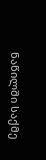ნაწილში საქმე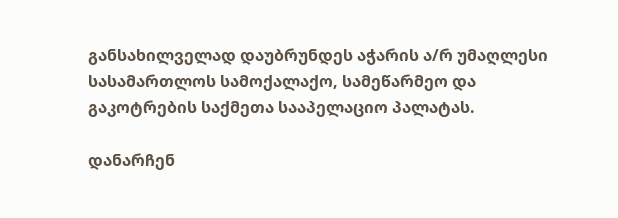განსახილველად დაუბრუნდეს აჭარის ა/რ უმაღლესი სასამართლოს სამოქალაქო, სამეწარმეო და გაკოტრების საქმეთა სააპელაციო პალატას.

დანარჩენ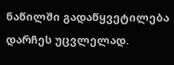ნაწილში გადაწყვეტილება დარჩეს უცვლელად.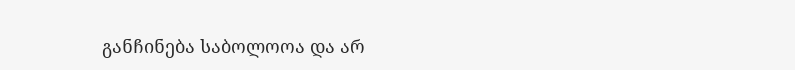განჩინება საბოლოოა და არ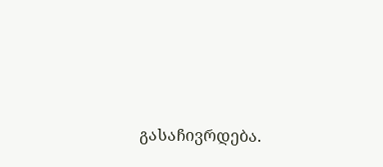გასაჩივრდება.